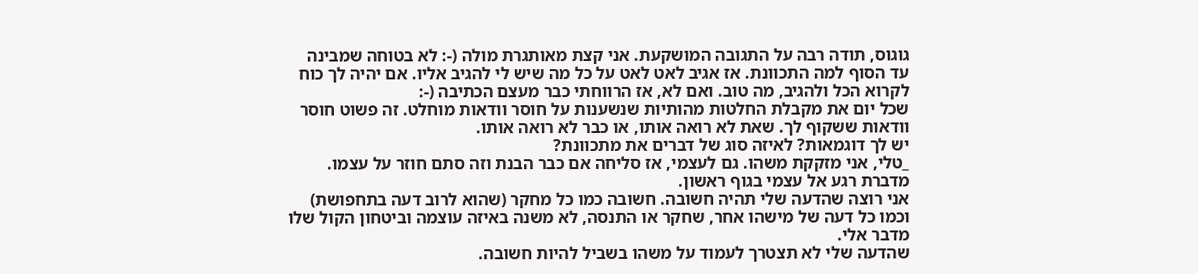גוגוס, תודה רבה על התגובה המושקעת. אני קצת מאותגרת מולה (-: לא בטוחה שמבינה עד הסוף למה התכוונת. אז אגיב לאט לאט על כל מה שיש לי להגיב אליו. אם יהיה לך כוח לקרוא הכל ולהגיב, מה טוב. ואם לא, אז הרווחתי כבר מעצם הכתיבה (-:
שכל יום את מקבלת החלטות מהותיות שנשענות על חוסר וודאות מוחלט. זה פשוט חוסר וודאות ששקוף לך. שאת לא רואה אותו, או כבר לא רואה אותו.
יש לך דוגמאות? לאיזה סוג של דברים את מתכוונת?
_טלי, אני מזקקת משהו. גם לעצמי, אז סליחה אם כבר הבנת וזה סתם חוזר על עצמו.
מדברת רגע אל עצמי בגוף ראשון.
אני רוצה שהדעה שלי תהיה חשובה. חשובה כמו כל מחקר (שהוא לרוב דעה בתחפושת) וכמו כל דעה של מישהו אחר, שחקר או התנסה, לא משנה באיזה עוצמה וביטחון הקול שלו מדבר אלי.
שהדעה שלי לא תצטרך לעמוד על משהו בשביל להיות חשובה.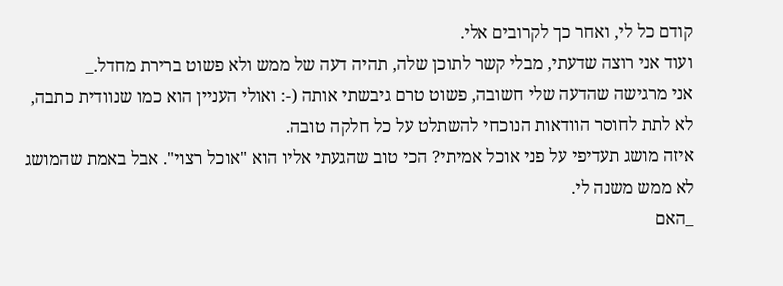קודם כל לי, ואחר כך לקרובים אלי.
ועוד אני רוצה שדעתי, מבלי קשר לתוכן שלה, תהיה דעה של ממש ולא פשוט ברירת מחדל._
אני מרגישה שהדעה שלי חשובה, פשוט טרם גיבשתי אותה (-: ואולי העניין הוא כמו שנוודית כתבה, לא לתת לחוסר הוודאות הנוכחי להשתלט על כל חלקה טובה.
איזה מושג תעדיפי על פני אוכל אמיתי? הכי טוב שהגעתי אליו הוא "אוכל רצוי". אבל באמת שהמושג לא ממש משנה לי.
_האם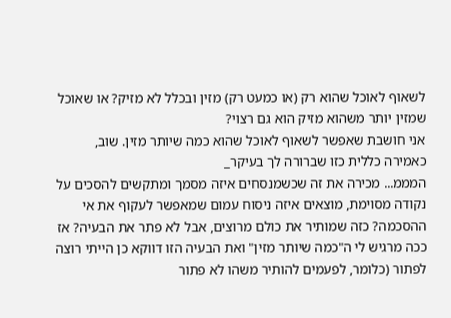לשאוף לאוכל שהוא רק (או כמעט רק) מזין ובכלל לא מזיק? או שאוכל שמזין יותר משהוא מזיק הוא גם רצוי?
אני חושבת שאפשר לשאוף לאוכל שהוא כמה שיותר מזין. שוב, כאמירה כללית כזו שברורה לך בעיקר_
המממ... מכירה את זה שכשמנסחים איזה מסמך ומתקשים להסכים על נקודה מסוימת, מוצאים איזה ניסוח עמום שמאפשר לעקוף את אי ההסכמה? כזה שמותיר את כולם מרוצים, אבל לא פתר את הבעיה? אז ככה מרגיש לי ה"כמה שיותר מזין" ואת הבעיה הזו דווקא כן הייתי רוצה לפתור (כלומר, לפעמים להותיר משהו לא פתור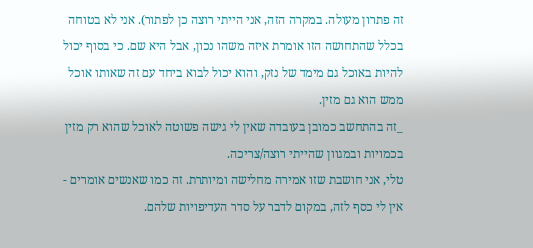זה פתרון מעולה. במקרה הזה, אני הייתי רוצה כן לפתור). אני לא בטוחה בכלל שהתחושה הזו אומרת איזה משהו נכון, אבל היא שם. כי בסוף יכול להיות באוכל גם מימד של נזק, והוא יכול לבוא ביחד עם זה שאותו אוכל ממש הוא גם מזין.
_זה בהתחשב כמובן בעובדה שאין לי גישה פשוטה לאוכל שהוא רק מזין בכמויות ובמגוון שהייתי רוצה/צריכה.
טלי, אני חושבת שזו אמירה מחלישה ומיותרת. זה כמו שאנשים אומרים - אין לי כסף לזה, במקום לדבר על סדר העדיפויות שלהם.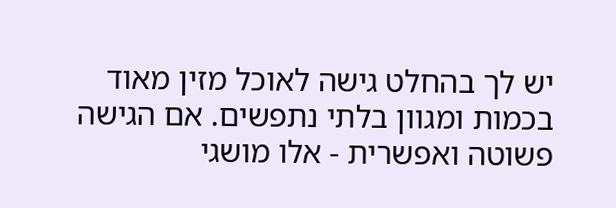יש לך בהחלט גישה לאוכל מזין מאוד בכמות ומגוון בלתי נתפשים. אם הגישה פשוטה ואפשרית - אלו מושגי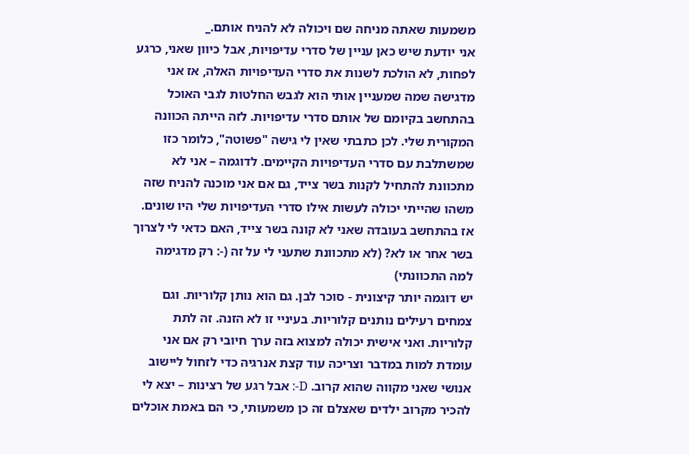משמעות שאתה מניחה שם ויכולה לא להניח אותם._
אני יודעת שיש כאן עניין של סדרי עדיפויות, אבל כיוון שאני, כרגע לפחות, לא הולכת לשנות את סדרי העדיפויות האלה, אז אני מדגישה שמה שמעניין אותי הוא לגבש החלטות לגבי האוכל בהתחשב בקיומם של אותם סדרי עדיפויות. לזה הייתה הכוונה המקורית שלי. לכן כתבתי שאין לי גישה "פשוטה", כלומר כזו שמשתלבת עם סדרי העדיפויות הקיימים. לדוגמה – אני לא מתכוונת להתחיל לקנות בשר צייד, גם אם אני מוכנה להניח שזה משהו שהייתי יכולה לעשות אילו סדרי העדיפויות שלי היו שונים. אז בהתחשב בעובדה שאני לא קונה בשר צייד, האם כדאי לי לצרוך בשר אחר או לא? (לא מתכוונת שתעני לי על זה (-: רק מדגימה למה התכוונתי)
יש דוגמה יותר קיצונית - סוכר לבן. גם הוא נותן קלוריות. וגם צמחים רעילים נותנים קלוריות. בעיניי זו לא הזנה. זה לתת קלוריות. ואני אישית יכולה למצוא בזה ערך חיובי רק אם אני עומדת למות במדבר וצריכה עוד קצת אנרגיה כדי לזחול ליישוב אנושי שאני מקווה שהוא קרוב. D-: אבל רגע של רצינות – יצא לי להכיר מקרוב ילדים שאצלם זה כן משמעותי, כי הם באמת אוכלים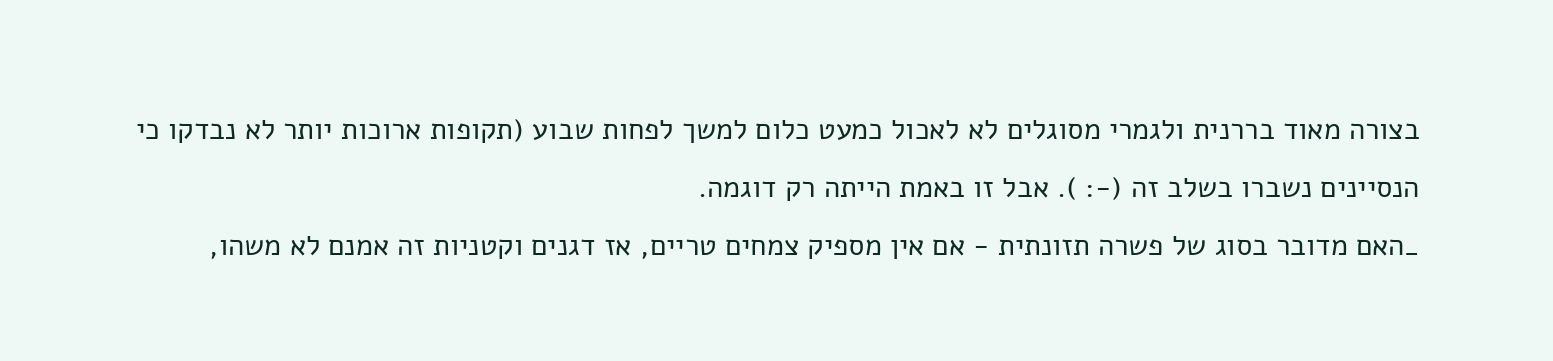בצורה מאוד בררנית ולגמרי מסוגלים לא לאכול כמעט כלום למשך לפחות שבוע (תקופות ארוכות יותר לא נבדקו כי הנסיינים נשברו בשלב זה (-: ). אבל זו באמת הייתה רק דוגמה.
_האם מדובר בסוג של פשרה תזונתית - אם אין מספיק צמחים טריים, אז דגנים וקטניות זה אמנם לא משהו,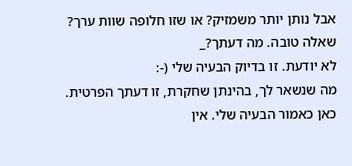אבל נותן יותר משמזיק? או שזו חלופה שוות ערך?
שאלה טובה. מה דעתך?_
לא יודעת. זו בדיוק הבעיה שלי (-:
מה שנשאר לך, בהינתן שחקרת, זו דעתך הפרטית.
כאן כאמור הבעיה שלי. אין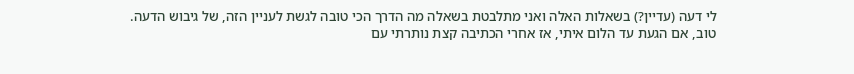לי דעה (עדיין?) בשאלות האלה ואני מתלבטת בשאלה מה הדרך הכי טובה לגשת לעניין הזה, של גיבוש הדעה.
טוב, אם הגעת עד הלום איתי, אז אחרי הכתיבה קצת נותרתי עם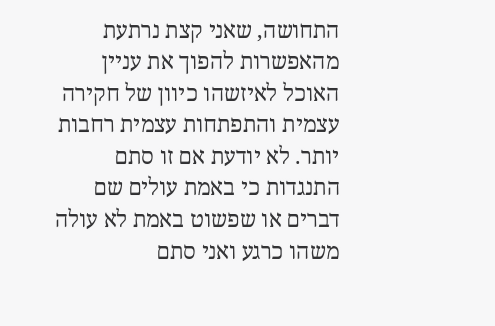התחושה, שאני קצת נרתעת מהאפשרות להפוך את עניין האוכל לאיזשהו כיוון של חקירה עצמית והתפתחות עצמית רחבות יותר. לא יודעת אם זו סתם התנגדות כי באמת עולים שם דברים או שפשוט באמת לא עולה משהו כרגע ואני סתם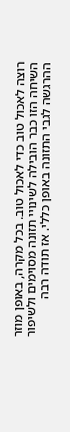רוצה לאכול טוב כדי לאכול טוב. בכל מקרה, באופן מוזר השיחה הזו כבר הובילה לשינויי תזונה מסוימים ולשיפור ההרגשה לגבי התזונה באופן כללי. אז תודה רבה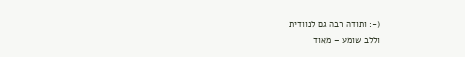(-: ותודה רבה גם לנוודית
וללב שומע – מאוד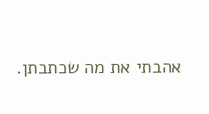אהבתי את מה שכתבתן.